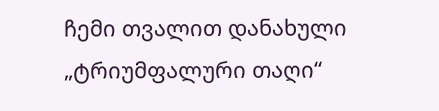ჩემი თვალით დანახული „ტრიუმფალური თაღი“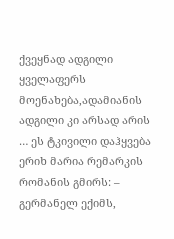ქვეყნად ადგილი ყველაფერს მოენახება,ადამიანის ადგილი კი არსად არის … ეს ტკივილი დაჰყვება ერიხ მარია რემარკის რომანის გმირს: – გერმანელ ექიმს,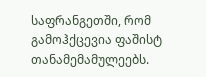საფრანგეთში, რომ გამოჰქცევია ფაშისტ თანამემამულეებს.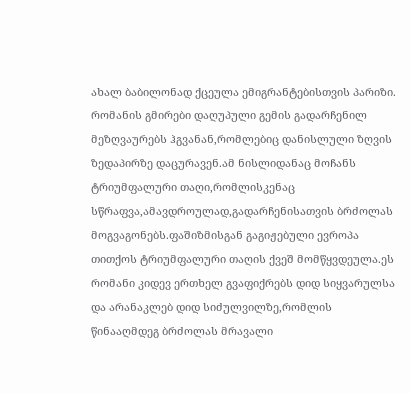ახალ ბაბილონად ქცეულა ემიგრანტებისთვის პარიზი. რომანის გმირები დაღუპული გემის გადარჩენილ მეზღვაურებს ჰგვანან,რომლებიც დანისლული ზღვის ზედაპირზე დაცურავენ.ამ ნისლიდანაც მოჩანს ტრიუმფალური თაღი,რომლისკენაც სწრაფვა,ამავდროულად,გადარჩენისათვის ბრძოლას მოგვაგონებს.ფაშიზმისგან გაგიჟებული ევროპა თითქოს ტრიუმფალური თაღის ქვეშ მომწყვდეულა.ეს რომანი კიდევ ერთხელ გვაფიქრებს დიდ სიყვარულსა და არანაკლებ დიდ სიძულვილზე,რომლის წინააღმდეგ ბრძოლას მრავალი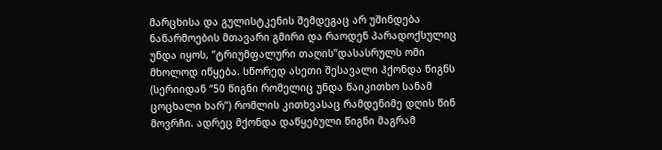მარცხისა და გულისტკენის შემდეგაც არ უშინდება ნაწარმოების მთავარი გმირი და რაოდენ პარადოქსულიც უნდა იყოს, ”ტრიუმფალური თაღის”დასასრულს ომი მხოლოდ იწყება. სწორედ ასეთი შესავალი ჰქონდა წიგნს (სერიიდან “50 წიგნი რომელიც უნდა წაიკითხო სანამ ცოცხალი ხარ”) რომლის კითხვასაც რამდენიმე დღის წინ მოვრჩი. ადრეც მქონდა დაწყებული წიგნი მაგრამ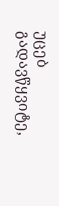უცებ გადავწყვიტე,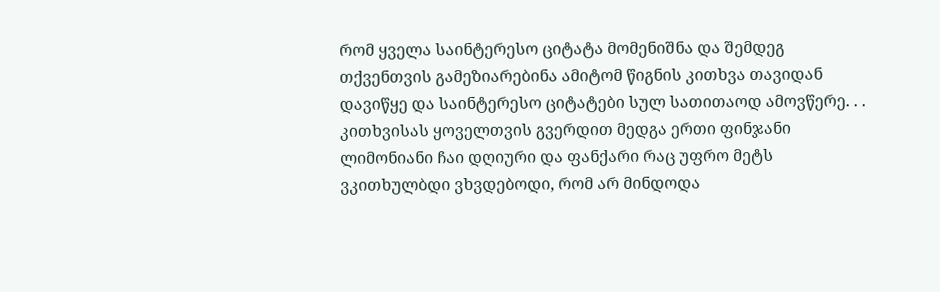რომ ყველა საინტერესო ციტატა მომენიშნა და შემდეგ თქვენთვის გამეზიარებინა ამიტომ წიგნის კითხვა თავიდან დავიწყე და საინტერესო ციტატები სულ სათითაოდ ამოვწერე. . . კითხვისას ყოველთვის გვერდით მედგა ერთი ფინჯანი ლიმონიანი ჩაი დღიური და ფანქარი რაც უფრო მეტს ვკითხულბდი ვხვდებოდი, რომ არ მინდოდა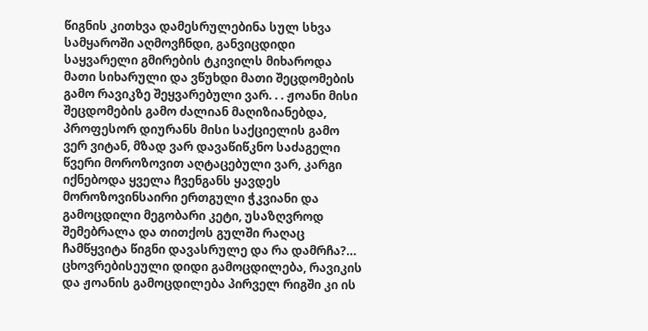წიგნის კითხვა დამესრულებინა სულ სხვა სამყაროში აღმოვჩნდი, განვიცდიდი საყვარელი გმირების ტკივილს მიხაროდა მათი სიხარული და ვწუხდი მათი შეცდომების გამო რავიკზე შეყვარებული ვარ. . . ჟოანი მისი შეცდომების გამო ძალიან მაღიზიანებდა, პროფესორ დიურანს მისი საქციელის გამო ვერ ვიტან, მზად ვარ დავაწიწკნო საძაგელი წვერი მოროზოვით აღტაცებული ვარ, კარგი იქნებოდა ყველა ჩვენგანს ყავდეს მოროზოვინსაირი ერთგული ჭკვიანი და გამოცდილი მეგობარი კეტი, უსაზღვროდ შემებრალა და თითქოს გულში რაღაც ჩამწყვიტა წიგნი დავასრულე და რა დამრჩა?… ცხოვრებისეული დიდი გამოცდილება, რავიკის და ჟოანის გამოცდილება პირველ რიგში კი ის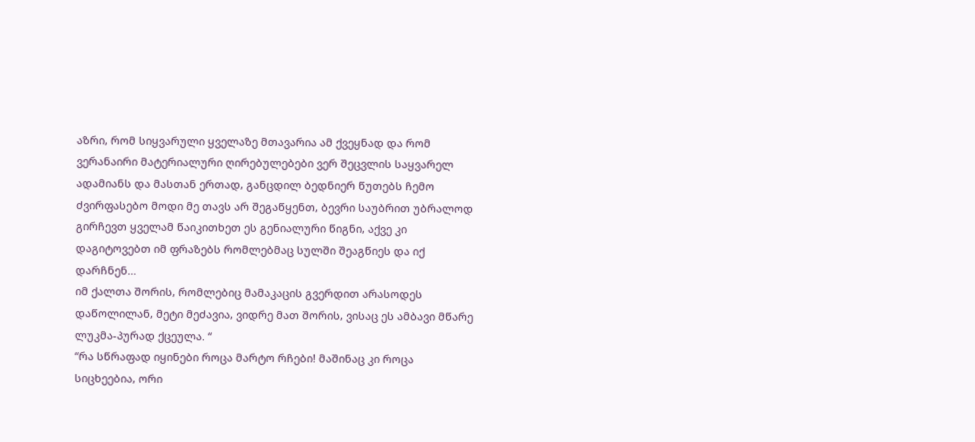აზრი, რომ სიყვარული ყველაზე მთავარია ამ ქვეყნად და რომ ვერანაირი მატერიალური ღირებულებები ვერ შეცვლის საყვარელ ადამიანს და მასთან ერთად, განცდილ ბედნიერ წუთებს ჩემო ძვირფასებო მოდი მე თავს არ შეგაწყენთ, ბევრი საუბრით უბრალოდ გირჩევთ ყველამ წაიკითხეთ ეს გენიალური წიგნი, აქვე კი დაგიტოვებთ იმ ფრაზებს რომლებმაც სულში შეაგწიეს და იქ დარჩნენ…
იმ ქალთა შორის, რომლებიც მამაკაცის გვერდით არასოდეს დაწოლილან, მეტი მეძავია, ვიდრე მათ შორის, ვისაც ეს ამბავი მწარე ლუკმა-პურად ქცეულა. “
“რა სწრაფად იყინები როცა მარტო რჩები! მაშინაც კი როცა სიცხეებია, ორი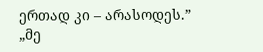ერთად კი – არასოდეს.”
„მე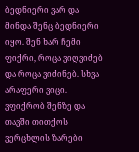ბედნიერი ვარ და მინდა შენც ბედნიერი იყო. შენ ხარ ჩემი ფიქრი, როცა ვიღვიძებ და როცა ვიძინებ. სხვა არაფერი ვიცი. ვფიქრობ შენზე და თავში თითქოს ვერცხლის ზარები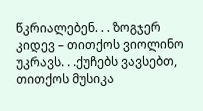წკრიალებენ. . . ზოგჯერ კიდევ – თითქოს ვიოლინო უკრავს. . .ქუჩებს ვავსებთ, თითქოს მუსიკა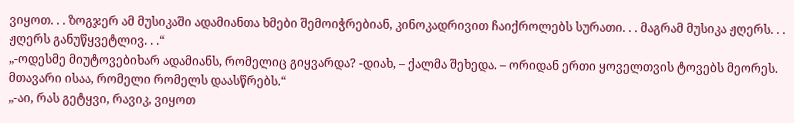ვიყოთ. . . ზოგჯერ ამ მუსიკაში ადამიანთა ხმები შემოიჭრებიან, კინოკადრივით ჩაიქროლებს სურათი. . . მაგრამ მუსიკა ჟღერს. . . ჟღერს განუწყვეტლივ. . .“
„-ოდესმე მიუტოვებიხარ ადამიანს, რომელიც გიყვარდა? -დიახ, – ქალმა შეხედა. – ორიდან ერთი ყოველთვის ტოვებს მეორეს. მთავარი ისაა, რომელი რომელს დაასწრებს.“
„-აი, რას გეტყვი, რავიკ, ვიყოთ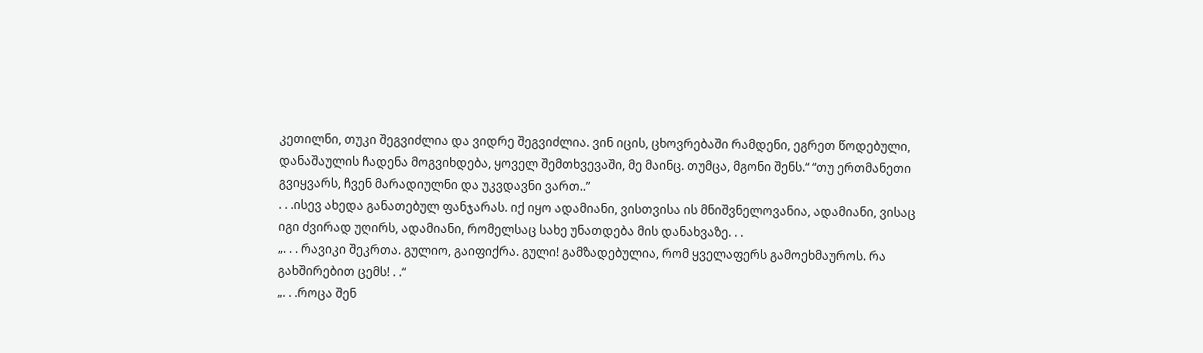კეთილნი, თუკი შეგვიძლია და ვიდრე შეგვიძლია. ვინ იცის, ცხოვრებაში რამდენი, ეგრეთ წოდებული, დანაშაულის ჩადენა მოგვიხდება, ყოველ შემთხვევაში, მე მაინც. თუმცა, მგონი შენს.“ “თუ ერთმანეთი გვიყვარს, ჩვენ მარადიულნი და უკვდავნი ვართ..”
. . .ისევ ახედა განათებულ ფანჯარას. იქ იყო ადამიანი, ვისთვისა ის მნიშვნელოვანია, ადამიანი, ვისაც იგი ძვირად უღირს, ადამიანი, რომელსაც სახე უნათდება მის დანახვაზე. . .
„. . . რავიკი შეკრთა. გულიო, გაიფიქრა. გული! გამზადებულია, რომ ყველაფერს გამოეხმაუროს. რა გახშირებით ცემს! . .“
„. . .როცა შენ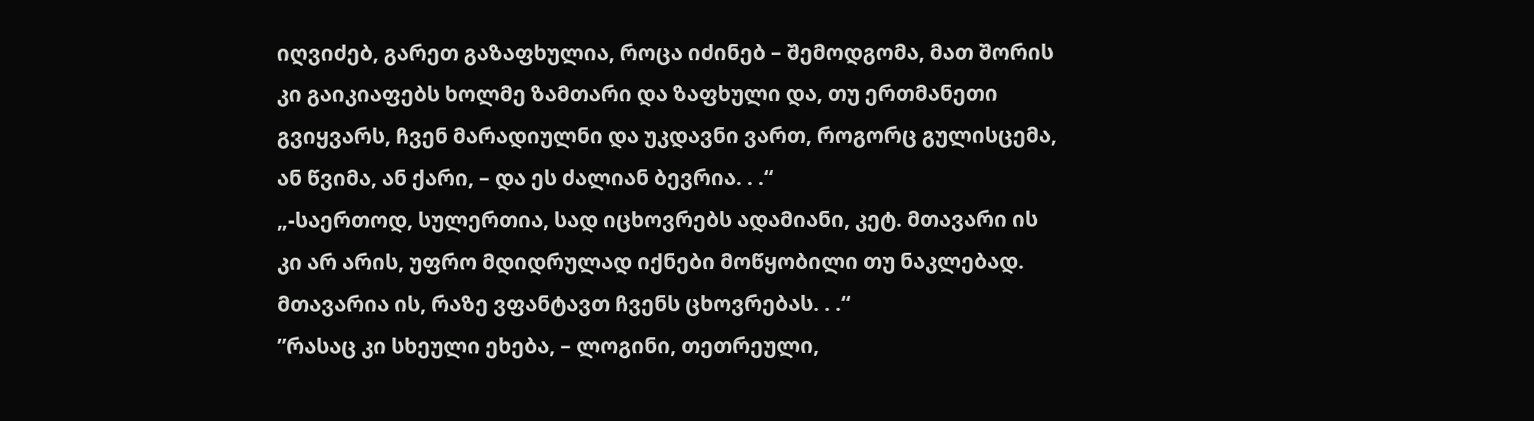იღვიძებ, გარეთ გაზაფხულია, როცა იძინებ – შემოდგომა, მათ შორის კი გაიკიაფებს ხოლმე ზამთარი და ზაფხული და, თუ ერთმანეთი გვიყვარს, ჩვენ მარადიულნი და უკდავნი ვართ, როგორც გულისცემა, ან წვიმა, ან ქარი, – და ეს ძალიან ბევრია. . .“
„-საერთოდ, სულერთია, სად იცხოვრებს ადამიანი, კეტ. მთავარი ის კი არ არის, უფრო მდიდრულად იქნები მოწყობილი თუ ნაკლებად. მთავარია ის, რაზე ვფანტავთ ჩვენს ცხოვრებას. . .“
”რასაც კი სხეული ეხება, – ლოგინი, თეთრეული,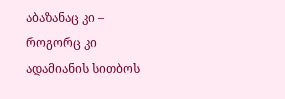აბაზანაც კი – როგორც კი ადამიანის სითბოს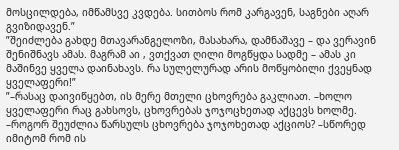მოსცილდება, იმწამსვე კვდება. სითბოს რომ კარგავენ, საგნები აღარ გვიზიდავენ.”
”შეიძლება გახდე მთავარანგელოზი, მასახარა, დამნაშავე – და ვერავინ შენიშნავს ამას. მაგრამ აი , ვთქვათ ღილი მოგწყდა სადმე – ამას კი მაშინვე ყველა დაინახავს. რა სულელურად არის მოწყობილი ქვეყნად ყველაფერი!”
”–რასაც დაივიწყებთ, ის მერე მთელი ცხოვრება გაკლიათ. –ხოლო ყველაფერი რაც გახსოვს, ცხოვრებას ჯოჯოცხეთად აქცევს ხოლმე. –როგორ შეუძლია წარსულს ცხოვრება ჯოჯოხეთად აქციოს? –სწორედ იმიტომ რომ ის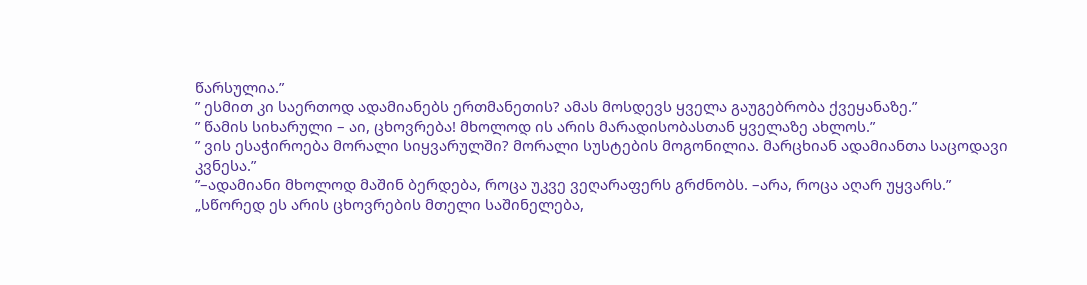წარსულია.”
” ესმით კი საერთოდ ადამიანებს ერთმანეთის? ამას მოსდევს ყველა გაუგებრობა ქვეყანაზე.”
” წამის სიხარული – აი, ცხოვრება! მხოლოდ ის არის მარადისობასთან ყველაზე ახლოს.”
” ვის ესაჭიროება მორალი სიყვარულში? მორალი სუსტების მოგონილია. მარცხიან ადამიანთა საცოდავი კვნესა.”
”–ადამიანი მხოლოდ მაშინ ბერდება, როცა უკვე ვეღარაფერს გრძნობს. –არა, როცა აღარ უყვარს.”
„სწორედ ეს არის ცხოვრების მთელი საშინელება,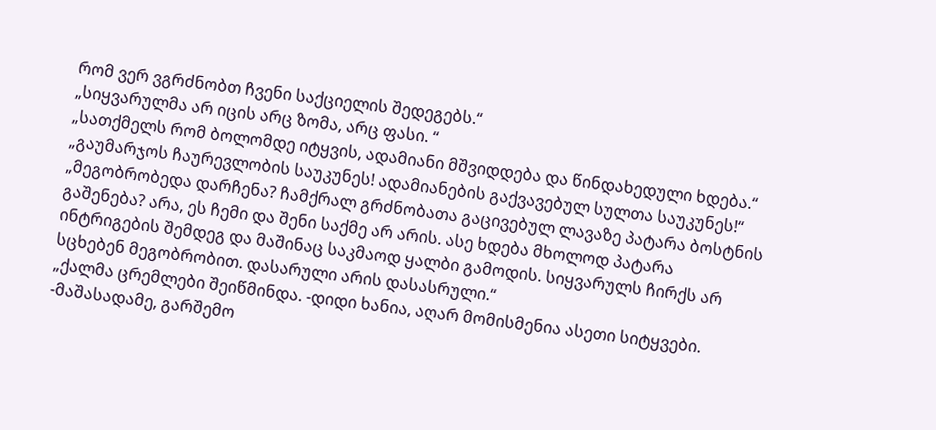რომ ვერ ვგრძნობთ ჩვენი საქციელის შედეგებს.“
„სიყვარულმა არ იცის არც ზომა, არც ფასი. “
„სათქმელს რომ ბოლომდე იტყვის, ადამიანი მშვიდდება და წინდახედული ხდება.“
„გაუმარჯოს ჩაურევლობის საუკუნეს! ადამიანების გაქვავებულ სულთა საუკუნეს!“
„მეგობრობედა დარჩენა? ჩამქრალ გრძნობათა გაცივებულ ლავაზე პატარა ბოსტნის გაშენება? არა, ეს ჩემი და შენი საქმე არ არის. ასე ხდება მხოლოდ პატარა ინტრიგების შემდეგ და მაშინაც საკმაოდ ყალბი გამოდის. სიყვარულს ჩირქს არ სცხებენ მეგობრობით. დასარული არის დასასრული.“
„ქალმა ცრემლები შეიწმინდა. -დიდი ხანია, აღარ მომისმენია ასეთი სიტყვები. -მაშასადამე, გარშემო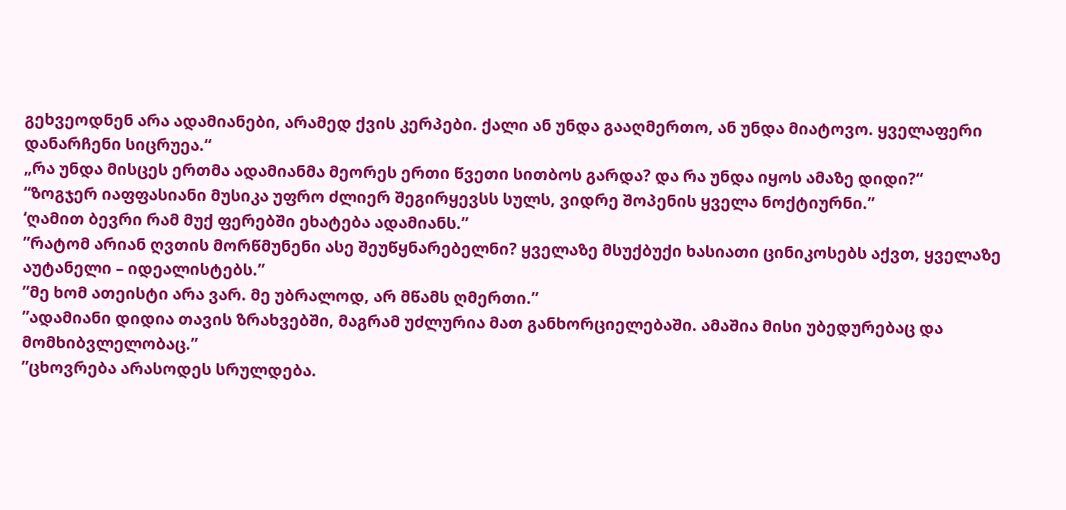გეხვეოდნენ არა ადამიანები, არამედ ქვის კერპები. ქალი ან უნდა გააღმერთო, ან უნდა მიატოვო. ყველაფერი დანარჩენი სიცრუეა.“
„რა უნდა მისცეს ერთმა ადამიანმა მეორეს ერთი წვეთი სითბოს გარდა? და რა უნდა იყოს ამაზე დიდი?“
“ზოგჯერ იაფფასიანი მუსიკა უფრო ძლიერ შეგირყევსს სულს, ვიდრე შოპენის ყველა ნოქტიურნი.”
‘ღამით ბევრი რამ მუქ ფერებში ეხატება ადამიანს.”
”რატომ არიან ღვთის მორწმუნენი ასე შეუწყნარებელნი? ყველაზე მსუქბუქი ხასიათი ცინიკოსებს აქვთ, ყველაზე აუტანელი – იდეალისტებს.”
”მე ხომ ათეისტი არა ვარ. მე უბრალოდ, არ მწამს ღმერთი.”
”ადამიანი დიდია თავის ზრახვებში, მაგრამ უძლურია მათ განხორციელებაში. ამაშია მისი უბედურებაც და მომხიბვლელობაც.”
”ცხოვრება არასოდეს სრულდება.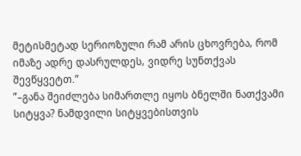მეტისმეტად სერიოზული რამ არის ცხოვრება, რომ იმაზე ადრე დასრულდეს, ვიდრე სუნთქვას შევწყვეტთ.”
”–განა შეიძლება სიმართლე იყოს ბნელში ნათქვამი სიტყვა? ნამდვილი სიტყვებისთვის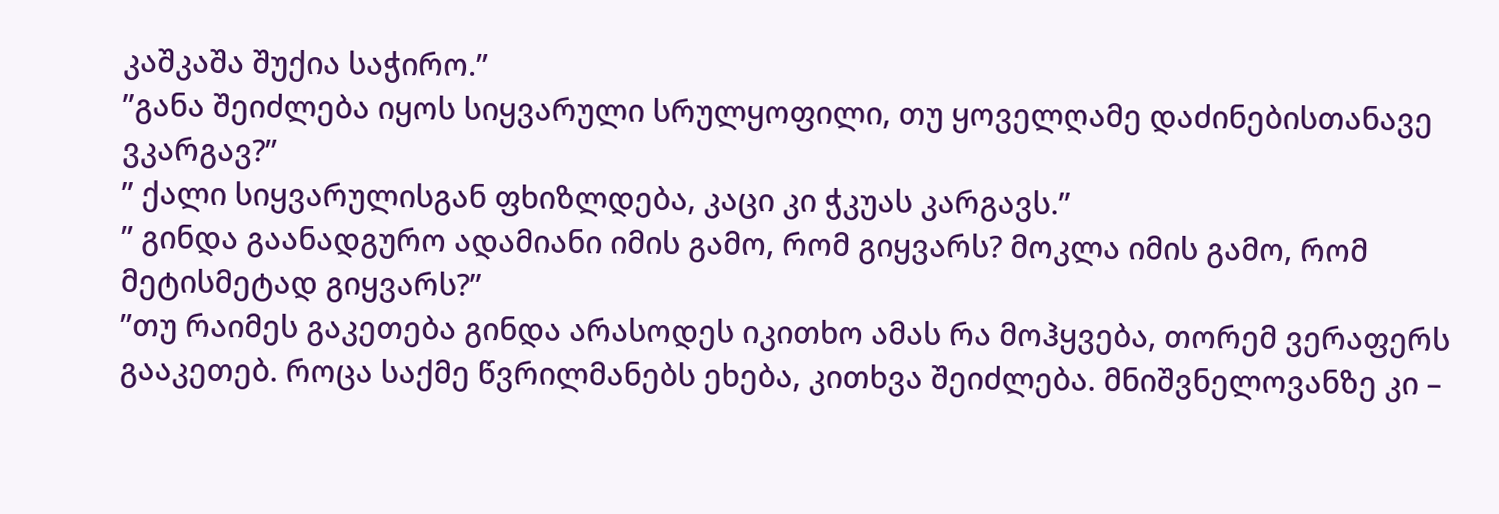კაშკაშა შუქია საჭირო.”
”განა შეიძლება იყოს სიყვარული სრულყოფილი, თუ ყოველღამე დაძინებისთანავე ვკარგავ?”
” ქალი სიყვარულისგან ფხიზლდება, კაცი კი ჭკუას კარგავს.”
” გინდა გაანადგურო ადამიანი იმის გამო, რომ გიყვარს? მოკლა იმის გამო, რომ მეტისმეტად გიყვარს?”
”თუ რაიმეს გაკეთება გინდა არასოდეს იკითხო ამას რა მოჰყვება, თორემ ვერაფერს გააკეთებ. როცა საქმე წვრილმანებს ეხება, კითხვა შეიძლება. მნიშვნელოვანზე კი –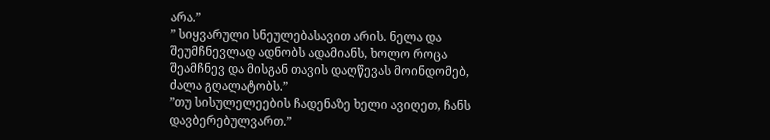არა.”
” სიყვარული სნეულებასავით არის. ნელა და შეუმჩნევლად ადნობს ადამიანს, ხოლო როცა შეამჩნევ და მისგან თავის დაღწევას მოინდომებ, ძალა გღალატობს.”
”თუ სისულელეების ჩადენაზე ხელი ავიღეთ, ჩანს დავბერებულვართ.”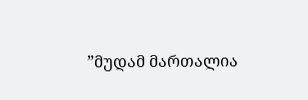”მუდამ მართალია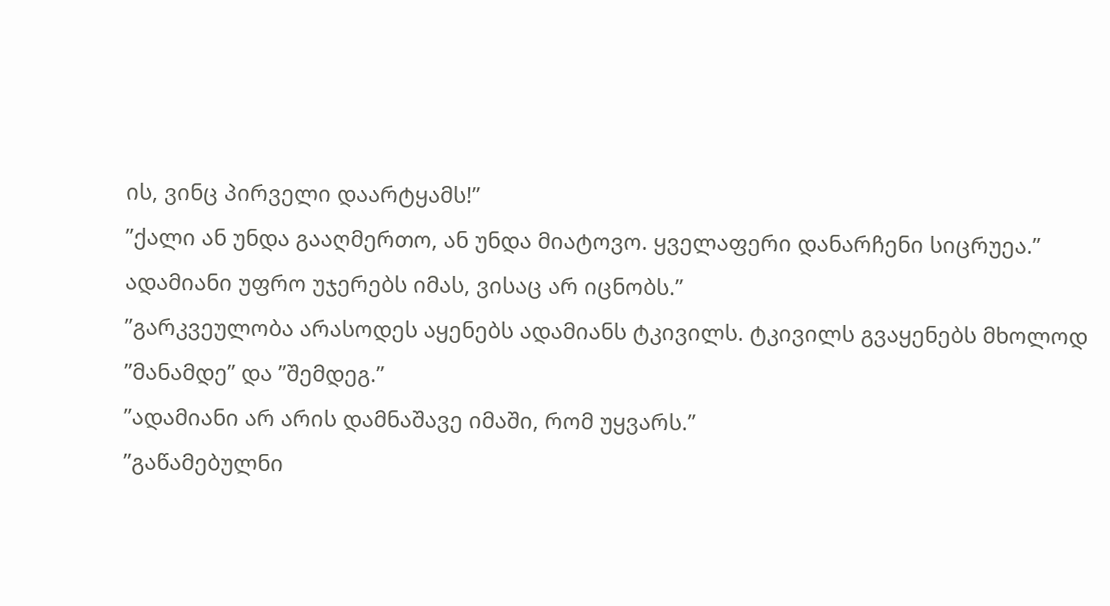ის, ვინც პირველი დაარტყამს!”
”ქალი ან უნდა გააღმერთო, ან უნდა მიატოვო. ყველაფერი დანარჩენი სიცრუეა.”
ადამიანი უფრო უჯერებს იმას, ვისაც არ იცნობს.”
”გარკვეულობა არასოდეს აყენებს ადამიანს ტკივილს. ტკივილს გვაყენებს მხოლოდ ”მანამდე” და ”შემდეგ.”
”ადამიანი არ არის დამნაშავე იმაში, რომ უყვარს.”
”გაწამებულნი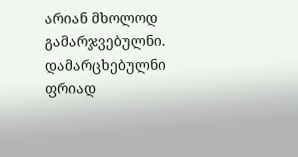არიან მხოლოდ გამარჯვებულნი. დამარცხებულნი ფრიად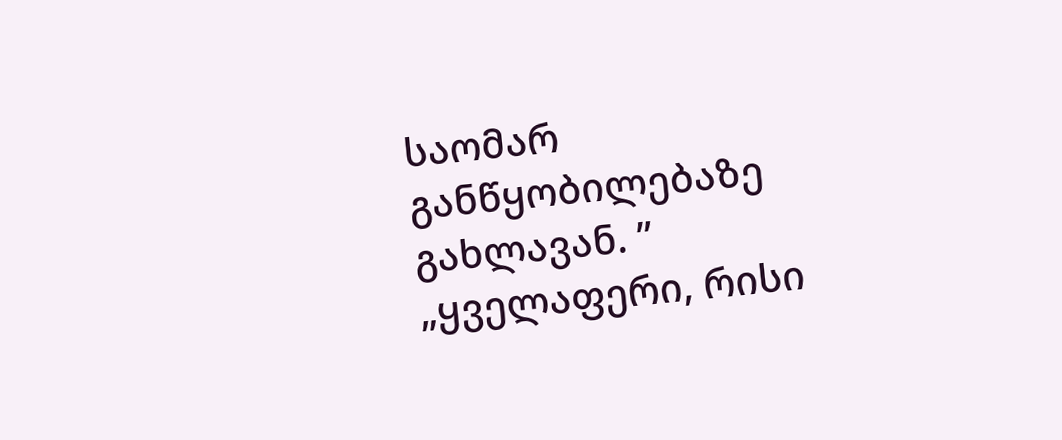საომარ განწყობილებაზე გახლავან. ”
„ყველაფერი, რისი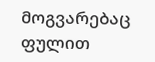მოგვარებაც ფულით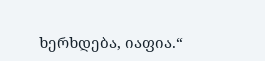ხერხდება, იაფია.“